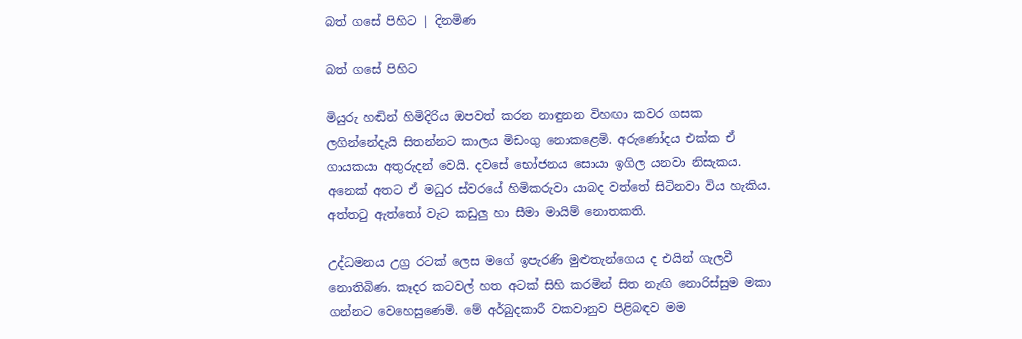බත් ගසේ පිහිට | දිනමිණ

බත් ගසේ පිහිට

මියුරු හඬින් හිමිදිරිය ඔපවත් කරන නාඳුනන විහඟා කවර ගසක ලගින්නේදැයි සිතන්නට කාලය මිඩංගු නොකළෙමි. අරුණෝදය එක්ක ඒ ගායකයා අතුරුදන් වෙයි. දවසේ භෝජනය සොයා ඉගිල යනවා නිසැකය. අනෙක් අතට ඒ මධුර ස්වරයේ හිමිකරුවා යාබද වත්තේ සිටිනවා විය හැකිය. අත්තටු ඇත්තෝ වැට කඩුලු හා සීමා මායිම් නොතකති.

උද්ධමනය උග්‍ර රටක් ලෙස මගේ ඉපැරණි මුළුතැන්ගෙය ද එයින් ගැලවී නොතිබිණ. කෑදර කටවල් හත අටක් සිහි කරමින් සිත නැඟි නොරිස්සුම මකා ගන්නට වෙහෙසුණෙමි. මේ අර්බුදකාරී වකවානුව පිළිබඳව මම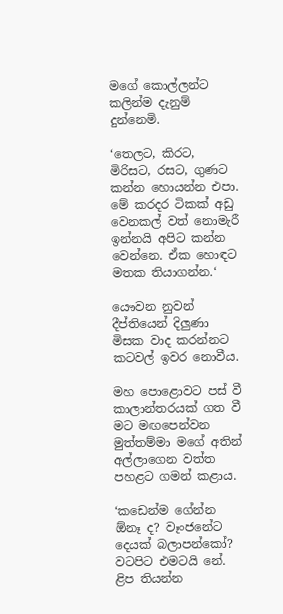මගේ කොල්ලන්ට කලින්ම දැනුම් දුන්නෙමි.

‘තෙලට, කිරට, මිරිසට, රසට, ගුණට කන්න හොයන්න එපා. මේ කරදර ටිකක් අඩු වෙනකල් වත් නොමැරී ඉන්නයි අපිට කන්න වෙන්නෙ. ඒක හොඳට මතක තියාගන්න.‘

යෞවන නුවන් දීප්තියෙන් දිලුණා මිසක වාද කරන්නට කටවල් ඉවර නොවීය.

මහ පොළොවට පස් වී කාලාන්තරයක් ගත වී මට මඟපෙන්වන මුත්තම්මා මගේ අතින් අල්ලාගෙන වත්ත පහළට ගමන් කළාය.

‘කඩෙන්ම ගේන්න ඕනෑ ද? වෑංජනේට දෙයක් බලාපන්කෝ? වටපිට එමටයි නේ. ළිප තියන්න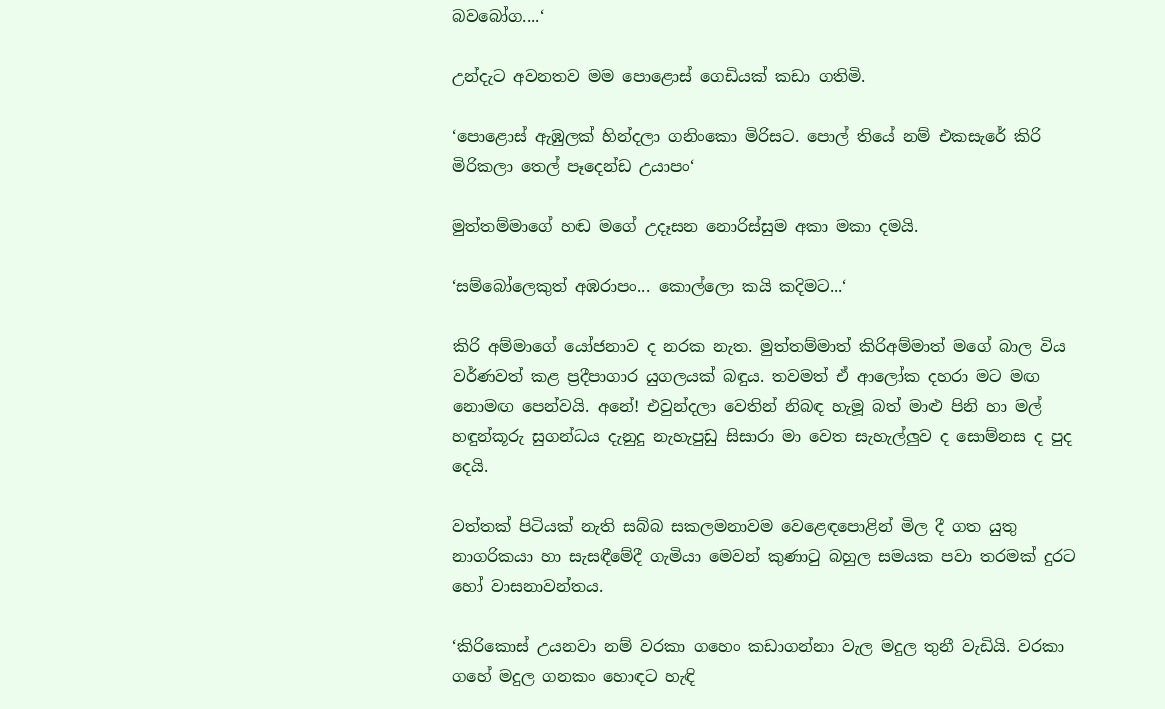බවබෝග....‘

උන්දැට අවනතව මම පොළොස් ගෙඩියක් කඩා ගතිමි.

‘පොළොස් ඇඹුලක් හින්දලා ගනිංකො මිරිසට. පොල් තියේ නම් එකසැරේ කිරි මිරිකලා තෙල් පෑදෙන්ඩ උයාපං‘

මුත්තම්මාගේ හඬ මගේ උදෑසන නොරිස්සුම අකා මකා දමයි.

‘සම්බෝලෙකුත් අඹරාපං... කොල්ලො කයි කදිමට...‘

කිරි අම්මාගේ යෝජනාව ද නරක නැත. මුත්තම්මාත් කිරිඅම්මාත් මගේ බාල විය වර්ණවත් කළ ප්‍රදීපාගාර යුගලයක් බඳුය. තවමත් ඒ ආලෝක දහරා මට මඟ නොමඟ පෙන්වයි. අනේ! එවුන්දලා වෙතින් නිබඳ හැමූ බත් මාළු පිනි හා මල් හඳුන්කූරු සුගන්ධය දැනුදු නැහැපුඩු සිසාරා මා වෙත සැහැල්ලුව ද සොම්නස ද පුද දෙයි.

වත්තක් පිටියක් නැති සබ්බ සකලමනාවම වෙළෙඳපොළින් මිල දී ගත යුතු නාගරිකයා හා සැසඳීමේදී ගැමියා මෙවන් කුණාටු බහුල සමයක පවා තරමක් දුරට හෝ වාසනාවන්තය.

‘කිරිකොස් උයනවා නම් වරකා ගහෙං කඩාගන්නා වැල මදුල තුනී වැඩියි. වරකා ගහේ මදුල ගනකං හොඳට හැඳි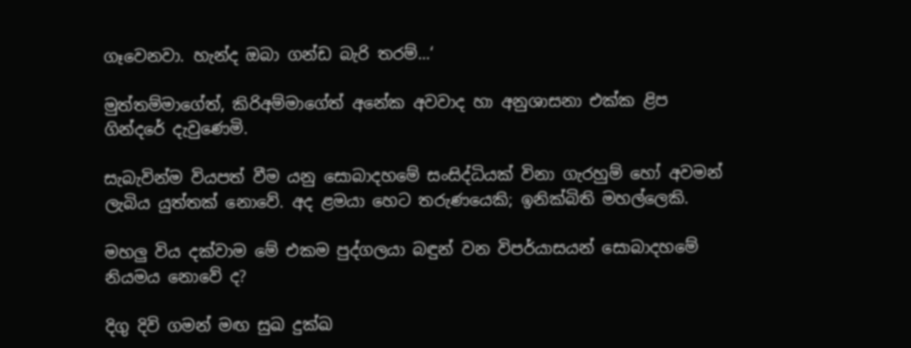ගෑවෙනවා. හැන්ද ඔබා ගන්ඩ බැරි තරම්...‘

මුත්තම්මාගේත්, කිරිඅම්මාගේත් අනේක අවවාද හා අනුශාසනා එක්ක ළිප ගින්දරේ දැවුණෙමි.

සැබැවින්ම වියපත් වීම යනු සොබාදහමේ සංසිද්ධියක් විනා ගැරහුම් හෝ අවමන් ලැබිය යුත්තක් නොවේ. අද ළමයා හෙට තරුණයෙකි; ඉනික්බිති මහල්ලෙකි.

මහලු විය දක්වාම මේ එකම පුද්ගලයා බඳුන් වන විපර්යාසයන් සොබාදහමේ නියමය නොවේ ද?

දිගු දිවි ගමන් මඟ සුඛ දුක්ඛ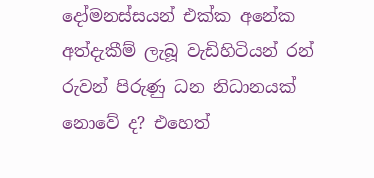දෝමනස්සයන් එක්ක අනේක අත්දැකීම් ලැබූ වැඩිහිටියන් රන් රුවන් පිරුණු ධන නිධානයක් නොවේ ද? එහෙත්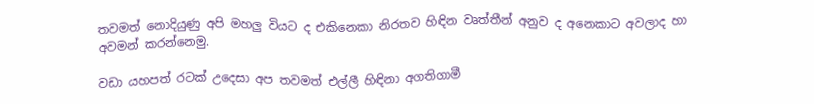තවමත් නොදියුණු අපි මහලු වියට ද එකිනෙකා නිරතව හිඳින වෘත්තීන් අනුව ද අනෙකාට අවලාද හා අවමන් කරන්නෙමු.

වඩා යහපත් රටක් උදෙසා අප තවමත් එල්ලී හිඳිනා අගතිගාමී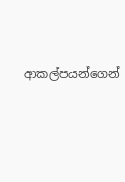ආකල්පයන්ගෙන්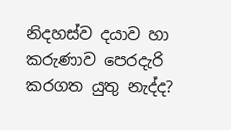නිදහස්ව දයාව හා කරුණාව පෙරදැරි කරගත යුතු නැද්ද?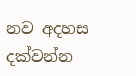නව අදහස දක්වන්න